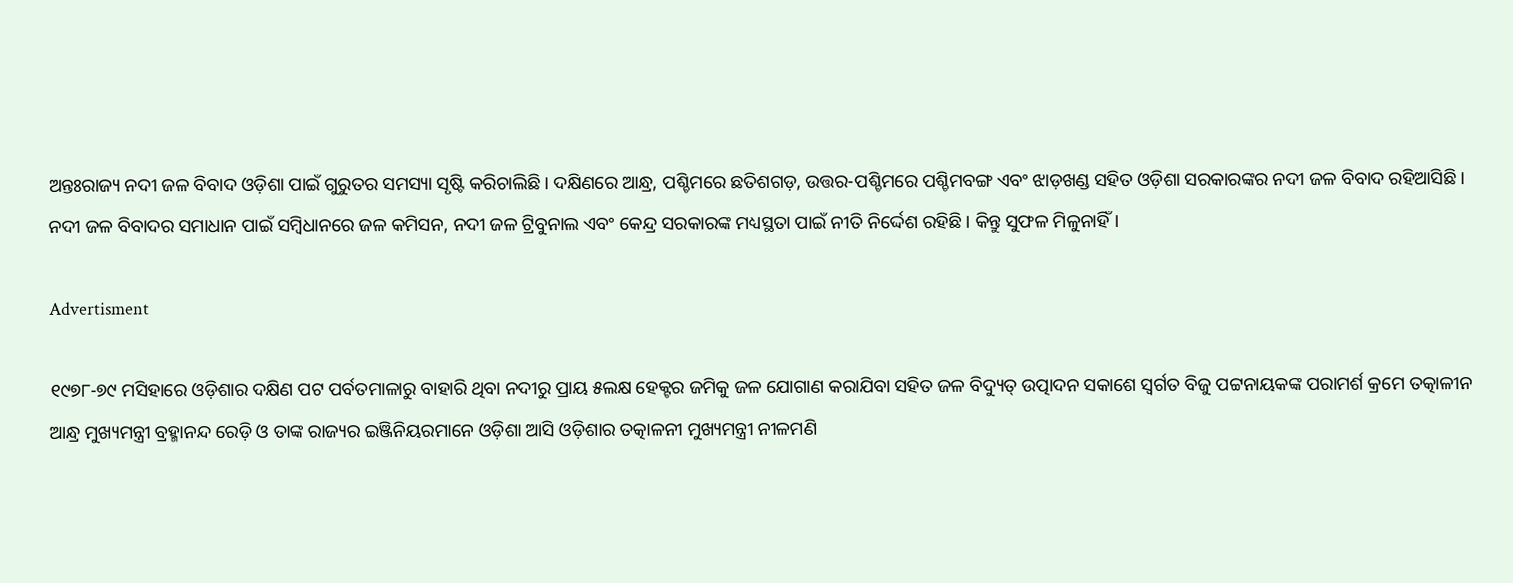ଅନ୍ତଃରାଜ୍ୟ ନଦୀ ଜଳ ବିବାଦ ଓଡ଼ିଶା ପାଇଁ ଗୁରୁତର ସମସ୍ୟା ସୃଷ୍ଟି କରିଚାଲିଛି। ଦକ୍ଷିଣରେ ଆନ୍ଧ୍ର, ପଶ୍ଚିମରେ ଛତିଶଗଡ଼, ଉତ୍ତର-ପଶ୍ଚିମରେ ପଶ୍ଚିମବଙ୍ଗ ଏବଂ ଝାଡ଼ଖଣ୍ଡ ସହିତ ଓଡ଼ିଶା ସରକାରଙ୍କର ନଦୀ ଜଳ ବିବାଦ ରହିଆସିଛି। ନଦୀ ଜଳ ବିବାଦର ସମାଧାନ ପାଇଁ ସମ୍ବିଧାନରେ ଜଳ କମିସନ, ନଦୀ ଜଳ ଟ୍ରିବୁନାଲ ଏବଂ କେନ୍ଦ୍ର ସରକାରଙ୍କ ମଧ୍ୟସ୍ଥତା ପାଇଁ ନୀତି ନିର୍ଦ୍ଦେଶ ରହିଛି। କିନ୍ତୁ ସୁଫଳ ମିଳୁନାହିଁ।

Advertisment

୧୯୭୮-୭୯ ମସିହାରେ ଓଡ଼ିଶାର ଦକ୍ଷିଣ ପଟ ପର୍ବତମାଳାରୁ ବାହାରି ଥିବା ନଦୀରୁ ପ୍ରାୟ ୫ଲକ୍ଷ ହେକ୍ଟର ଜମିକୁ ଜଳ ଯୋଗାଣ କରାଯିବା ସହିତ ଜଳ ବିଦ୍ୟୁତ୍‌ ଉତ୍ପାଦନ ସକାଶେ ସ୍ୱର୍ଗତ ବିଜୁ ପଟ୍ଟନାୟକଙ୍କ ପରାମର୍ଶ କ୍ରମେ ତତ୍କାଳୀନ ଆନ୍ଧ୍ର ମୁଖ୍ୟମନ୍ତ୍ରୀ ବ୍ରହ୍ମାନନ୍ଦ ରେଡ଼ି ଓ ତାଙ୍କ ରାଜ୍ୟର ଇଞ୍ଜିନିୟରମାନେ ଓଡ଼ିଶା ଆସି ଓଡ଼ିଶାର ତତ୍କାଳନୀ ମୁଖ୍ୟମନ୍ତ୍ରୀ ନୀଳମଣି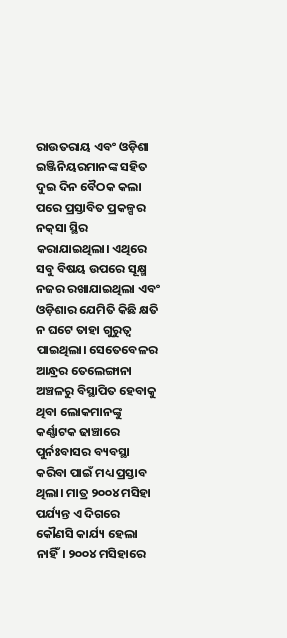ରାଉତରାୟ ଏବଂ ଓଡ଼ିଶା ଇଞ୍ଜିନିୟରମାନଙ୍କ ସହିତ ଦୁଇ ଦିନ ବୈଠକ କଲା ପରେ ପ୍ରସ୍ତାବିତ ପ୍ରକଳ୍ପର ନକ୍‌ସା ସ୍ଥିର କରାଯାଇଥିଲା। ଏଥିରେ ସବୁ ବିଷୟ ଉପରେ ସୂକ୍ଷ୍ମ ନଜର ରଖାଯାଇଥିଲା ଏବଂ ଓଡ଼ିଶାର ଯେମିତି କିଛି କ୍ଷତି ନ ଘଟେ ତାହା ଗୁରୁତ୍ବ ପାଇଥିଲା। ସେତେବେଳର ଆନ୍ଧ୍ରର ତେଲେଙ୍ଗାନା ଅଞ୍ଚଳରୁ ବିସ୍ଥାପିତ ହେବାକୁ ଥିବା ଲୋକମାନଙ୍କୁ କର୍ଣ୍ଣାଟକ ଢାଞ୍ଚାରେ ପୁର୍ନଃବାସର ବ୍ୟବସ୍ଥା କରିବା ପାଇଁ ମଧ୍ୟ ପ୍ରସ୍ତାବ ଥିଲା। ମାତ୍ର ୨୦୦୪ ମସିହା ପର୍ଯ୍ୟନ୍ତ ଏ ଦିଗରେ କୌଣସି କାର୍ଯ୍ୟ ହେଲା ନାହିଁ। ୨୦୦୪ ମସିହାରେ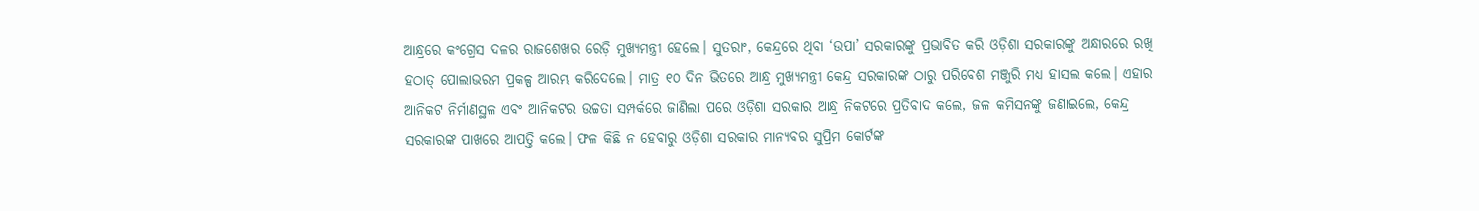ଆନ୍ଧ୍ରରେ କଂଗ୍ରେସ ଦଳର ରାଜଶେଖର ରେଡ଼ି ମୁଖ୍ୟମନ୍ତ୍ରୀ ହେଲେ। ସୁତରାଂ, କେନ୍ଦ୍ରରେ ଥିବା ‘ଉପା’ ସରକାରଙ୍କୁ ପ୍ରଭାବିତ କରି ଓଡ଼ିଶା ସରକାରଙ୍କୁ ଅନ୍ଧାରରେ ରଖି ହଠାତ୍ ପୋଲାଭରମ ପ୍ରକଳ୍ପ ଆରମ୍ଭ କରିଦେଲେ। ମାତ୍ର ୧୦ ଦିନ ଭିତରେ ଆନ୍ଧ୍ର ମୁଖ୍ୟମନ୍ତ୍ରୀ କେନ୍ଦ୍ର ସରକାରଙ୍କ ଠାରୁ ପରିବେଶ ମଞ୍ଜୁରି ମଧ୍ୟ ହାସଲ କଲେ। ଏହାର ଆନିକଟ ନିର୍ମାଣସ୍ଥଳ ଏବଂ ଆନିକଟର ଉଚ୍ଚତା ସମ୍ପର୍କରେ ଜାଣିଲା ପରେ ଓଡ଼ିଶା ସରକାର ଆନ୍ଧ୍ର ନିକଟରେ ପ୍ରତିବାଦ କଲେ, ଜଳ କମିସନଙ୍କୁ ଜଣାଇଲେ, କେନ୍ଦ୍ର ସରକାରଙ୍କ ପାଖରେ ଆପତ୍ତି କଲେ। ଫଳ କିଛି ନ ହେବାରୁ ଓଡ଼ିଶା ସରକାର ମାନ୍ୟବର ସୁପ୍ରିମ କୋର୍ଟଙ୍କ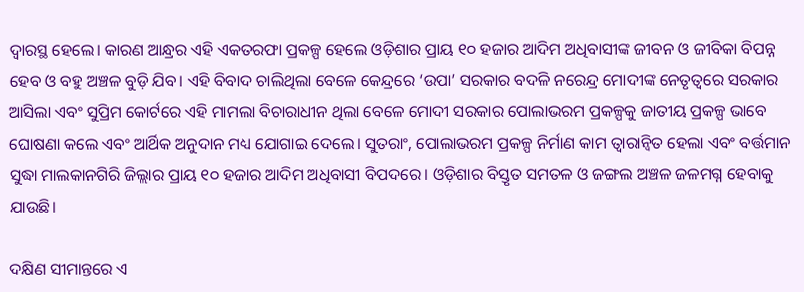ଦ୍ୱାରସ୍ଥ ହେଲେ। କାରଣ ଆନ୍ଧ୍ରର ଏହି ଏକତରଫା ପ୍ରକଳ୍ପ ହେଲେ ଓଡ଼ିଶାର ପ୍ରାୟ ୧୦ ହଜାର ଆଦିମ ଅଧିବାସୀଙ୍କ ଜୀବନ ଓ ଜୀବିକା ବିପନ୍ନ ହେବ ଓ ବହୁ ଅଞ୍ଚଳ ବୁଡ଼ି ଯିବ। ଏହି ବିବାଦ ଚାଲିଥିଲା ବେଳେ କେନ୍ଦ୍ରରେ ‘ଉପା’ ସରକାର ବଦଳି ନରେନ୍ଦ୍ର ମୋଦୀଙ୍କ ନେତୃତ୍ୱରେ ସରକାର ଆସିଲା ଏବଂ ସୁପ୍ରିମ କୋର୍ଟରେ ଏହି ମାମଲା ବିଚାରାଧୀନ ଥିଲା ବେଳେ ମୋଦୀ ସରକାର ପୋଲାଭରମ ପ୍ରକଳ୍ପକୁ ଜାତୀୟ ପ୍ରକଳ୍ପ ଭାବେ ଘୋଷଣା କଲେ ଏବଂ ଆର୍ଥିକ ଅନୁଦାନ ମଧ୍ୟ ଯୋଗାଇ ଦେଲେ। ସୁତରାଂ, ପୋଲାଭରମ ପ୍ରକଳ୍ପ ନିର୍ମାଣ କାମ ତ୍ୱାରାନ୍ୱିତ ହେଲା ଏବଂ ବର୍ତ୍ତମାନ ସୁଦ୍ଧା ମାଲକାନଗିରି ଜିଲ୍ଲାର ପ୍ରାୟ ୧୦ ହଜାର ଆଦିମ ଅଧିବାସୀ ବିପଦରେ। ଓଡ଼ିଶାର ବିସ୍ତୃତ ସମତଳ ଓ ଜଙ୍ଗଲ ଅଞ୍ଚଳ ଜଳମଗ୍ନ ହେବାକୁ ଯାଉଛି।

ଦକ୍ଷିଣ ସୀମାନ୍ତରେ ଏ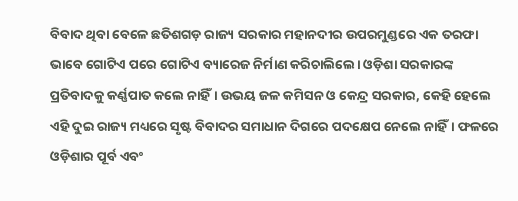ବିବାଦ ଥିବା ବେଳେ ଛତିଶଗଡ଼ ରାଜ୍ୟ ସରକାର ମହାନଦୀର ଉପରମୁଣ୍ଡରେ ଏକ ତରଫା ଭାବେ ଗୋଟିଏ ପରେ ଗୋଟିଏ ବ୍ୟାରେଜ ନିର୍ମାଣ କରିଚାଲିଲେ। ଓଡ଼ିଶା ସରକାରଙ୍କ ପ୍ରତିବାଦକୁ କର୍ଣ୍ଣପାତ କଲେ ନାହିଁ। ଉଭୟ ଜଳ କମିସନ ଓ କେନ୍ଦ୍ର ସରକାର, କେହି ହେଲେ ଏହି ଦୁଇ ରାଜ୍ୟ ମଧ୍ୟରେ ସୃଷ୍ଟ ବିବାଦର ସମାଧାନ ଦିଗରେ ପଦକ୍ଷେପ ନେଲେ ନାହିଁ। ଫଳରେ ଓଡ଼ିଶାର ପୂର୍ବ ଏବଂ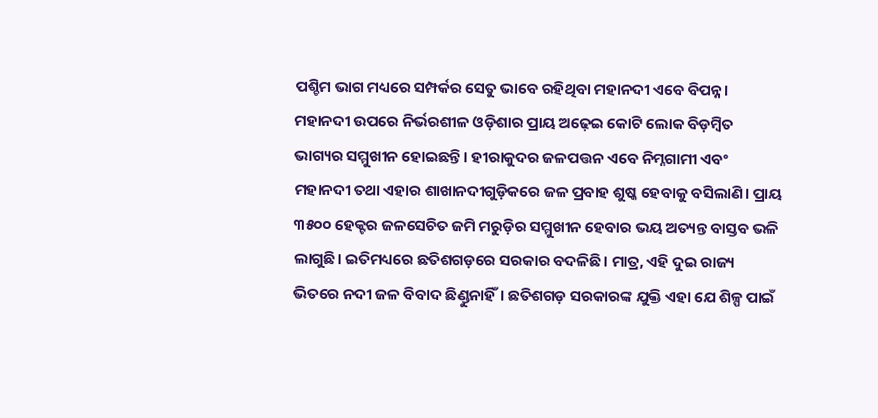ପଶ୍ଚିମ ଭାଗ ମଧ୍ୟରେ ସମ୍ପର୍କର ସେତୁ ଭାବେ ରହିଥିବା ମହାନଦୀ ଏବେ ବିପନ୍ନ। ମହାନଦୀ ଉପରେ ନିର୍ଭରଶୀଳ ଓଡ଼ିଶାର ପ୍ରାୟ ଅଢ଼େଇ କୋଟି ଲୋକ ବିଡ଼ମ୍ବିତ ଭାଗ୍ୟର ସମ୍ମୁଖୀନ ହୋଇଛନ୍ତି। ହୀରାକୁଦର ଜଳପତ୍ତନ ଏବେ ନିମ୍ନଗାମୀ ଏବଂ ମହାନଦୀ ତଥା ଏହାର ଶାଖାନଦୀଗୁଡ଼ିକରେ ଜଳ ପ୍ରବାହ ଶୁଷ୍କ ହେବାକୁ ବସିଲାଣି। ପ୍ରାୟ ୩୫୦୦ ହେକ୍ଟର ଜଳସେଚିତ ଜମି ମରୁଡ଼ିର ସମ୍ମୁଖୀନ ହେବାର ଭୟ ଅତ୍ୟନ୍ତ ବାସ୍ତବ ଭଳି ଲାଗୁଛି। ଇତିମଧ୍ୟରେ ଛତିଶଗଡ଼ରେ ସରକାର ବଦଳିଛି। ମାତ୍ର, ଏହି ଦୁଇ ରାଜ୍ୟ ଭିତରେ ନଦୀ ଜଳ ବିବାଦ ଛିଣ୍ଡୁନାହିଁ। ଛତିଶଗଡ଼ ସରକାରଙ୍କ ଯୁକ୍ତି ଏହା ଯେ ଶିଳ୍ପ ପାଇଁ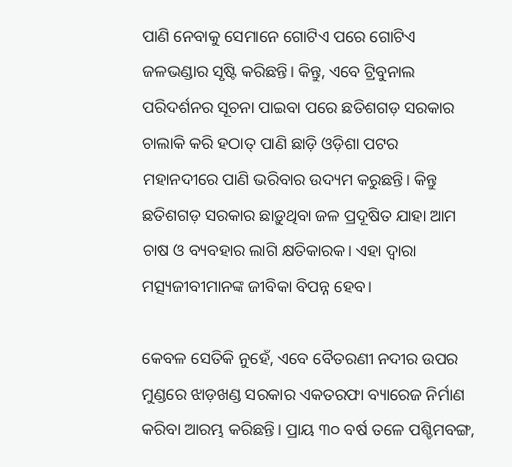ପାଣି ନେବାକୁ ସେମାନେ ଗୋଟିଏ ପରେ ଗୋଟିଏ ଜଳଭଣ୍ଡାର ସୃଷ୍ଟି କରିଛନ୍ତି। କିନ୍ତୁ, ଏବେ ଟ୍ରିବୁନାଲ ପରିଦର୍ଶନର ସୂଚନା ପାଇବା ପରେ ଛତିଶଗଡ଼ ସରକାର ଚାଲାକି କରି ହଠାତ୍ ପାଣି ଛାଡ଼ି ଓଡ଼ିଶା ପଟର ମହାନଦୀରେ ପାଣି ଭରିବାର ଉଦ୍ୟମ କରୁଛନ୍ତି। କିନ୍ତୁ ଛତିଶଗଡ଼ ସରକାର ଛାଡ଼ୁଥିବା ଜଳ ପ୍ରଦୂଷିତ ଯାହା ଆମ ଚାଷ ଓ ବ୍ୟବହାର ଲାଗି କ୍ଷତିକାରକ। ଏହା ଦ୍ବାରା ମତ୍ସ୍ୟଜୀବୀମାନଙ୍କ ଜୀବିକା ବିପନ୍ନ ହେବ।

କେବଳ ସେତିକି ନୁହେଁ, ଏବେ ବୈତରଣୀ ନଦୀର ଉପର ମୁଣ୍ଡରେ ଝାଡ଼ଖଣ୍ଡ ସରକାର ଏକତରଫା ବ୍ୟାରେଜ ନିର୍ମାଣ କରିବା ଆରମ୍ଭ କରିଛନ୍ତି। ପ୍ରାୟ ୩୦ ବର୍ଷ ତଳେ ପଶ୍ଚିମବଙ୍ଗ,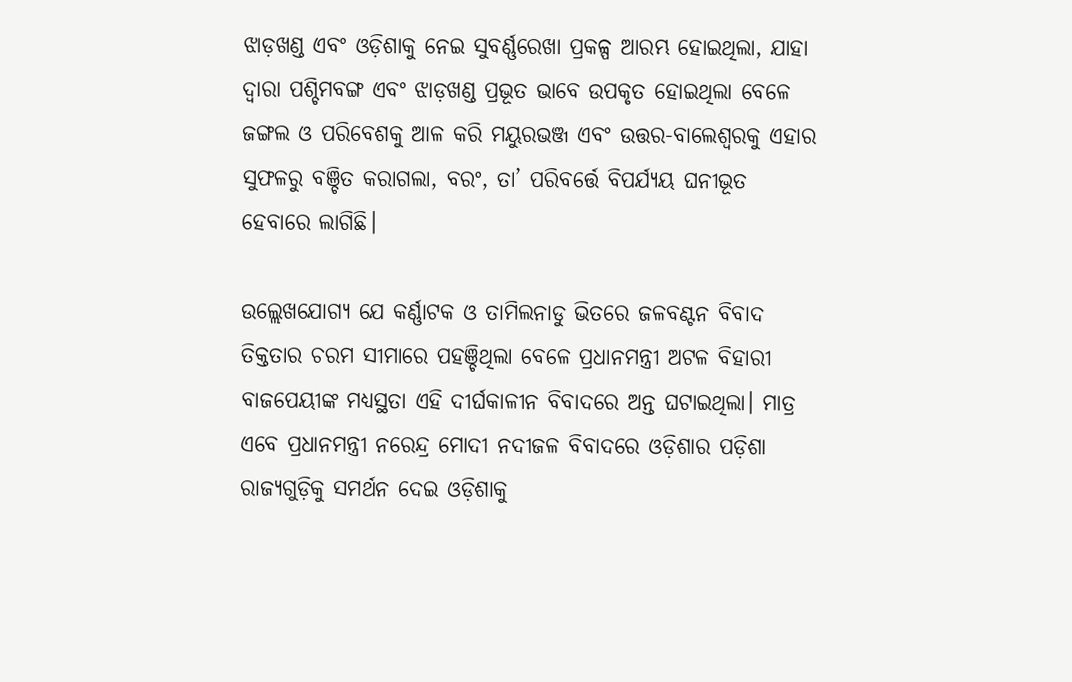ଝାଡ଼ଖଣ୍ଡ ଏବଂ ଓଡ଼ିଶାକୁ ନେଇ ସୁବର୍ଣ୍ଣରେଖା ପ୍ରକଳ୍ପ ଆରମ୍ଭ ହୋଇଥିଲା, ଯାହା ଦ୍ବାରା ପଶ୍ଚିମବଙ୍ଗ ଏବଂ ଝାଡ଼ଖଣ୍ଡ ପ୍ରଭୂତ ଭାବେ ଉପକୃତ ହୋଇଥିଲା ବେଳେ ଜଙ୍ଗଲ ଓ ପରିବେଶକୁ ଆଳ କରି ମୟୁରଭଞ୍ଜ ଏବଂ ଉତ୍ତର-ବାଲେଶ୍ୱରକୁ ଏହାର ସୁଫଳରୁ ବଞ୍ଚିତ କରାଗଲା, ବରଂ, ତା’ ପରିବର୍ତ୍ତେ ବିପର୍ଯ୍ୟୟ ଘନୀଭୂତ ହେବାରେ ଲାଗିଛି।

ଉଲ୍ଲେଖଯୋଗ୍ୟ ଯେ କର୍ଣ୍ଣାଟକ ଓ ତାମିଲନାଡୁ ଭିତରେ ଜଳବଣ୍ଟନ ବିବାଦ ତିକ୍ତତାର ଚରମ ସୀମାରେ ପହଞ୍ଚିଥିଲା ବେଳେ ପ୍ରଧାନମନ୍ତ୍ରୀ ଅଟଳ ବିହାରୀ ବାଜପେୟୀଙ୍କ ମଧ୍ୟସ୍ଥତା ଏହି ଦୀର୍ଘକାଳୀନ ବିବାଦରେ ଅନ୍ତ ଘଟାଇଥିଲା। ମାତ୍ର ଏବେ ପ୍ରଧାନମନ୍ତ୍ରୀ ନରେନ୍ଦ୍ର ମୋଦୀ ନଦୀଜଳ ବିବାଦରେ ଓଡ଼ିଶାର ପଡ଼ିଶା ରାଜ୍ୟଗୁଡ଼ିକୁ ସମର୍ଥନ ଦେଇ ଓଡ଼ିଶାକୁ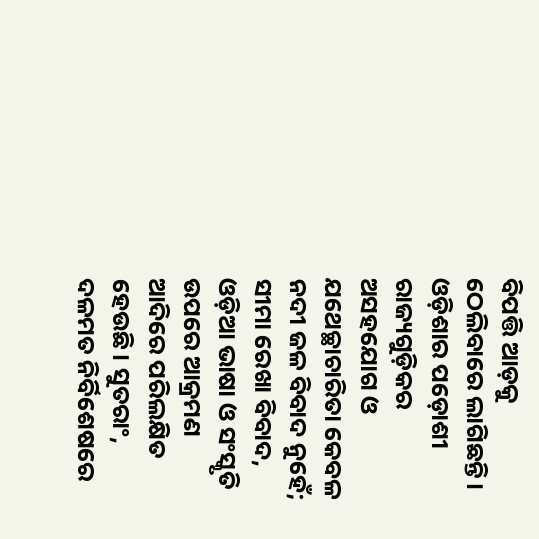ବିପତ୍ତି ଆଡ଼କୁ ଠେଲିବାରେ ଲାଗିଛନ୍ତି। ଓଡ଼ିଶାର ପଡ଼ୋଶୀ ରାଜ୍ୟଗୁଡ଼ିକର ଅସହଯୋଗ ଓ ଯଥେଚ୍ଛାଚାରିତା କେବଳ ନଦୀ ଜଳ ବିବାଦ ନୁହେଁ; ସୀମା ରେଖା ବିବାଦ, ଓଡ଼ିଆ ଭାଷା ଓ ସଂସ୍କୃତି ଉପରେ ଆକ୍ରମଣ ଆଦିରେ ପରିଲକ୍ଷିତ ହେଉଛି। ସୁତରାଂ, ଦଳମତ ନିର୍ବିଶେଷରେ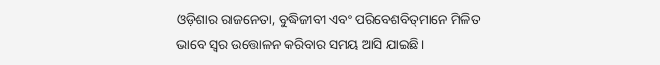ଓଡ଼ିଶାର ରାଜନେତା, ବୁଦ୍ଧିଜୀବୀ ଏବଂ ପରିବେଶବିତ୍‌ମାନେ ମିଳିତ ଭାବେ ସ୍ୱର ଉତ୍ତୋଳନ କରିବାର ସମୟ ଆସି ଯାଇଛି।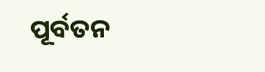ପୂର୍ବତନ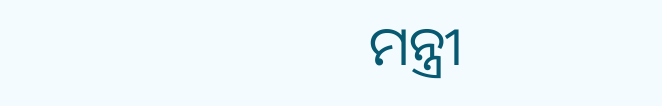ମନ୍ତ୍ରୀ